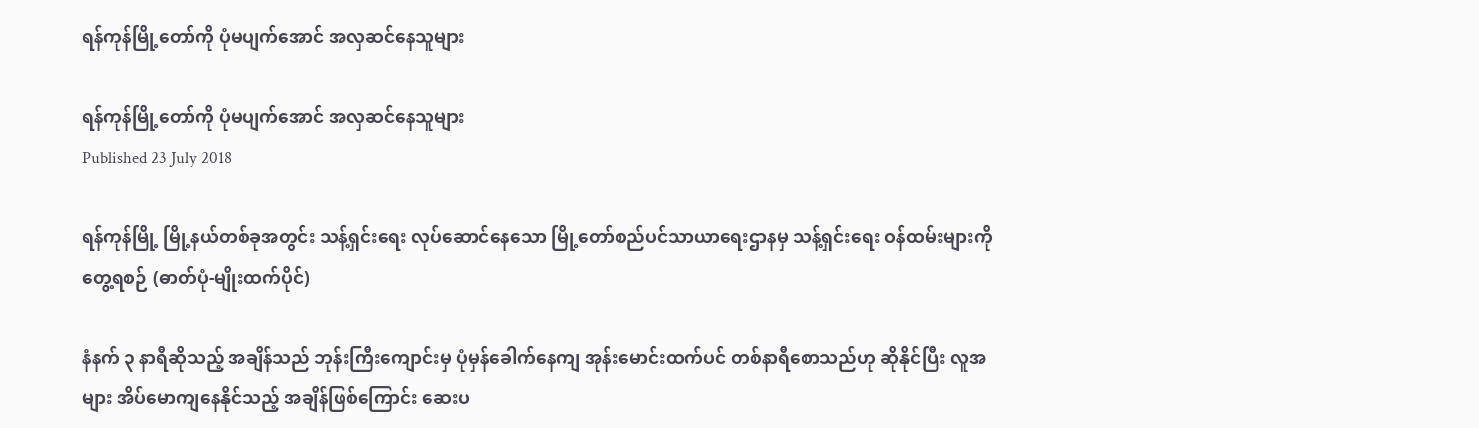ရန်ကုန်မြို့တော်ကို ပုံမပျက်အောင် အလှဆင်နေသူများ

ရန်ကုန်မြို့တော်ကို ပုံမပျက်အောင် အလှဆင်နေသူများ
Published 23 July 2018

ရန်ကုန်မြို့ မြို့နယ်တစ်ခုအတွင်း သန့်ရှင်းရေး လုပ်ဆောင်နေသော မြို့တော်စည်ပင်သာယာရေးဌာနမှ သန့်ရှင်းရေး ဝန်ထမ်းများကို တွေ့ရစဉ် (ဓာတ်ပုံ-မျိုးထက်ပိုင်)

နံနက် ၃ နာရီဆိုသည့် အချိန်သည် ဘုန်းကြီးကျောင်းမှ ပုံမှန်ခေါက်နေကျ အုန်းမောင်းထက်ပင် တစ်နာရီစောသည်ဟု ဆိုနိုင်ပြီး လူအများ အိပ်မောကျနေနိုင်သည့် အချိန်ဖြစ်ကြောင်း ဆေးပ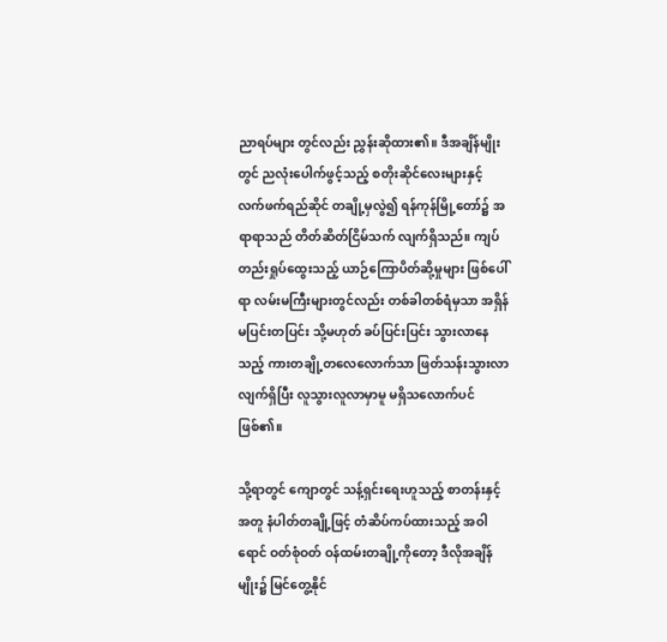ညာရပ်များ တွင်လည်း ညွှန်းဆိုထား၏။ ဒီအချိန်မျိုးတွင် ညလုံးပေါက်ဖွင့်သည့် စတိုးဆိုင်လေးများနှင့် လက်ဖက်ရည်ဆိုင် တချို့မှလွဲ၍ ရန်ကုန်မြို့တော်၌ အရာရာသည် တိတ်ဆိတ်ငြိမ်သက် လျက်ရှိသည်။ ကျပ်တည်းရှုပ်ထွေးသည့် ယာဉ်ကြောပိတ်ဆို့မှုများ ဖြစ်ပေါ်ရာ လမ်းမကြီးများတွင်လည်း တစ်ခါတစ်ရံမှသာ အရှိန်မပြင်းတပြင်း သို့မဟုတ် ခပ်ပြင်းပြင်း သွားလာနေသည့် ကားတချို့တလေလောက်သာ ဖြတ်သန်းသွားလာလျက်ရှိပြီး လူသွားလူလာမှာမူ မရှိသလောက်ပင်ဖြစ်၏။

သို့ရာတွင် ကျောတွင် သန့်ရှင်းရေးဟူသည့် စာတန်းနှင့်အတူ နံပါတ်တချို့ဖြင့် တံဆိပ်ကပ်ထားသည့် အဝါရောင် ဝတ်စုံဝတ် ဝန်ထမ်းတချို့ကိုတော့ ဒီလိုအချိန်မျိုး၌ မြင်တွေ့နိုင်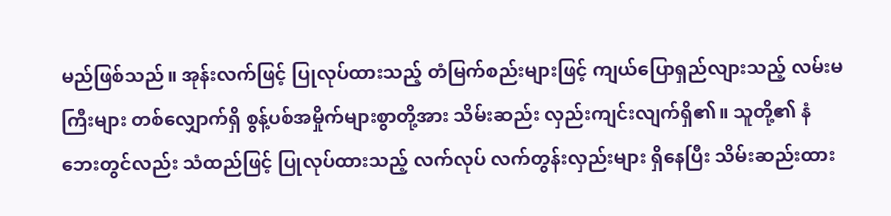မည်ဖြစ်သည်။ အုန်းလက်ဖြင့် ပြုလုပ်ထားသည့် တံမြက်စည်းများဖြင့် ကျယ်ပြောရှည်လျားသည့် လမ်းမကြီးများ တစ်လျှောက်ရှိ စွန့်ပစ်အမှိုက်များစွာတို့အား သိမ်းဆည်း လှည်းကျင်းလျက်ရှိ၏။ သူတို့၏ နံဘေးတွင်လည်း သံထည်ဖြင့် ပြုလုပ်ထားသည့် လက်လုပ် လက်တွန်းလှည်းများ ရှိနေပြီး သိမ်းဆည်းထား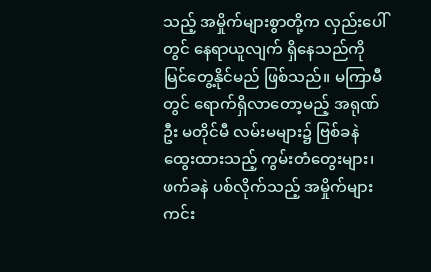သည့် အမှိုက်များစွာတို့က လှည်းပေါ်တွင် နေရာယူလျက် ရှိနေသည်ကို မြင်တွေ့နိုင်မည် ဖြစ်သည်။ မကြာမီတွင် ရောက်ရှိလာတော့မည့် အရုဏ်ဦး မတိုင်မီ လမ်းမများ၌ ဗြစ်ခနဲ ထွေးထားသည့် ကွမ်းတံတွေးများ၊ ဖက်ခနဲ ပစ်လိုက်သည့် အမှိုက်များ ကင်း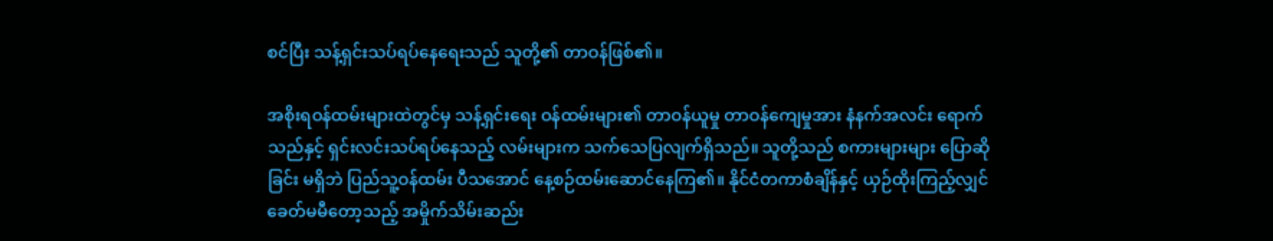စင်ပြီး သန့်ရှင်းသပ်ရပ်နေရေးသည် သူတို့၏ တာဝန်ဖြစ်၏။

အစိုးရဝန်ထမ်းများထဲတွင်မှ သန့်ရှင်းရေး ဝန်ထမ်းများ၏ တာဝန်ယူမှု တာဝန်ကျေမှုအား နံနက်အလင်း ရောက်သည်နှင့် ရှင်းလင်းသပ်ရပ်နေသည့် လမ်းများက သက်သေပြလျက်ရှိသည်။ သူတို့သည် စကားများများ ပြောဆိုခြင်း မရှိဘဲ ပြည်သူ့ဝန်ထမ်း ပီသအောင် နေ့စဉ်ထမ်းဆောင်နေကြ၏။ နိုင်ငံတကာစံချိန်နှင့် ယှဉ်ထိုးကြည့်လျှင် ခေတ်မမီတော့သည့် အမှိုက်သိမ်းဆည်း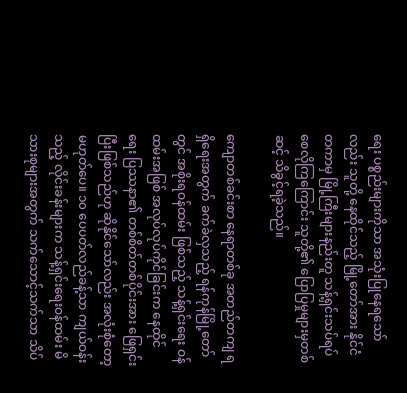ရေး ပစ္စည်းများကိုသာ အသုံးပြုနေရသော်လည်း သူတို့ နေထိုင်သည့် မြို့တော်အား နိုင်ငံတကာမှ မြို့ကြီးများနည်းတူ သန့်ရှင်းသပ်ရပ် စေလိုကြကြောင်း သူတို့၏ ပြောပြမှုများမှတစ်ဆင့် သိခွင့်ရခဲ့သည်။

ကျောတစ်ခင်းစာ နေရာတစ်ခု အတည်တကျ ရရှိရေးအတွက် ခက်ခဲလှသည့် ရန်ကုန်မြို့တော်တွင် အစိုးရဝန်ထမ်း ဖြစ်သည့် သန့်ရှင်းရေး ဝန်ထမ်းအဖြစ် အလုပ်လုပ်ကိုင်ခြင်းက နေထိုင်ရေး ပြဿနာ၏ တစ်စိတ်တစ်ပိုင်းအား ဖြေရှင်းပြီးဖြစ်သည်ဟု ဆိုနိုင်သော်လည်း အလုံးစုံတော့ မဟုတ်ပေ။ ၁၀ ပေပတ်လည်ခန့်သာ ကျယ်ဝန်းသည့် လိုင်းခန်းများက သန့်ရှင်းရေးဝန်ထမ်း မိသားစုများအတွက် သက်သောင့်သက်သာ သိပ်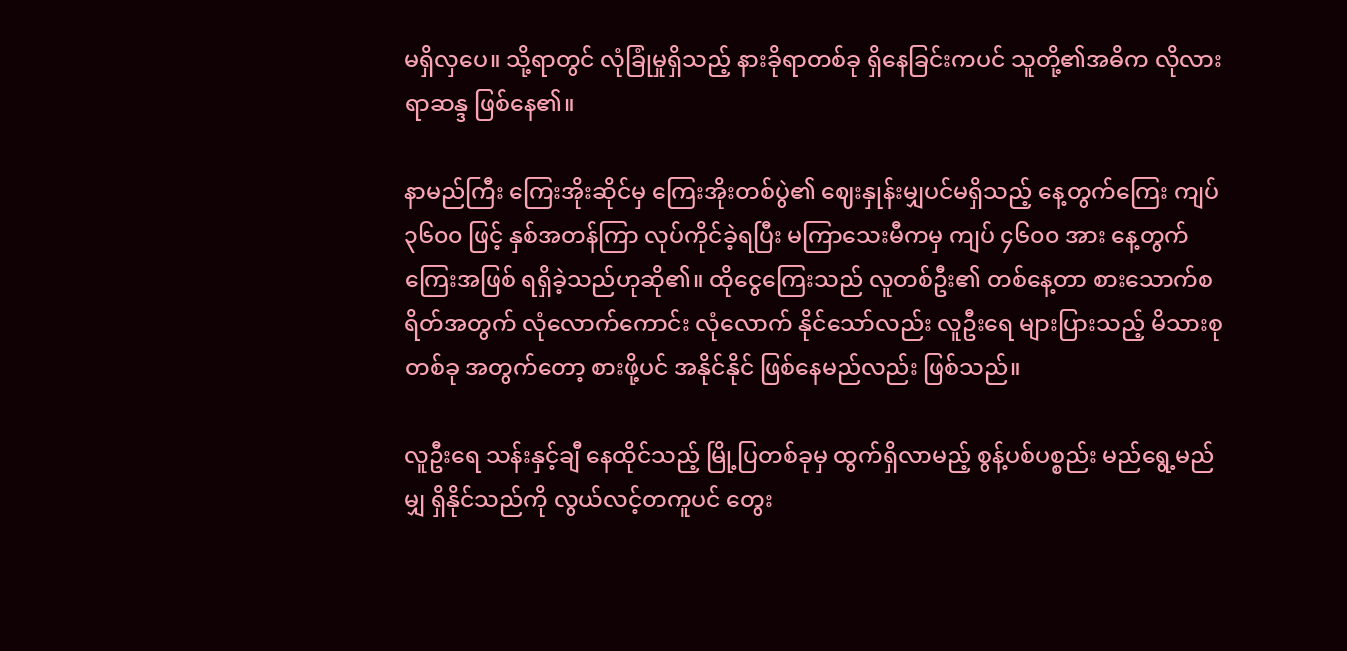မရှိလှပေ။ သို့ရာတွင် လုံခြုံမှုရှိသည့် နားခိုရာတစ်ခု ရှိနေခြင်းကပင် သူတို့၏အဓိက လိုလားရာဆန္ဒ ဖြစ်နေ၏။

နာမည်ကြီး ကြေးအိုးဆိုင်မှ ကြေးအိုးတစ်ပွဲ၏ ဈေးနှုန်းမျှပင်မရှိသည့် နေ့တွက်ကြေး ကျပ် ၃၆၀၀ ဖြင့် နှစ်အတန်ကြာ လုပ်ကိုင်ခဲ့ရပြီး မကြာသေးမီကမှ ကျပ် ၄၆၀၀ အား နေ့တွက်ကြေးအဖြစ် ရရှိခဲ့သည်ဟုဆို၏။ ထိုငွေကြေးသည် လူတစ်ဦး၏ တစ်နေ့တာ စားသောက်စရိတ်အတွက် လုံလောက်ကောင်း လုံလောက် နိုင်သော်လည်း လူဦးရေ များပြားသည့် မိသားစုတစ်ခု အတွက်တော့ စားဖို့ပင် အနိုင်နိုင် ဖြစ်နေမည်လည်း ဖြစ်သည်။

လူဦးရေ သန်းနှင့်ချီ နေထိုင်သည့် မြို့ပြတစ်ခုမှ ထွက်ရှိလာမည့် စွန့်ပစ်ပစ္စည်း မည်ရွေ့မည်မျှ ရှိနိုင်သည်ကို လွယ်လင့်တကူပင် တွေး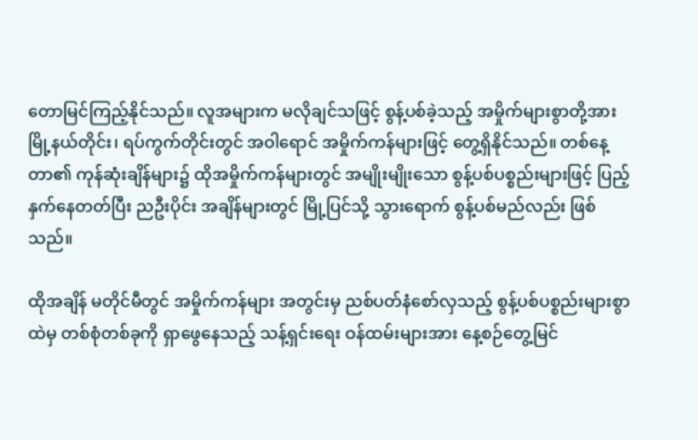တောမြင်ကြည့်နိုင်သည်။ လူအများက မလိုချင်သဖြင့် စွန့်ပစ်ခဲ့သည့် အမှိုက်များစွာတို့အား မြို့နယ်တိုင်း၊ ရပ်ကွက်တိုင်းတွင် အဝါရောင် အမှိုက်ကန်များဖြင့် တွေ့ရှိနိုင်သည်။ တစ်နေ့တာ၏ ကုန်ဆုံးချိန်များ၌ ထိုအမှိုက်ကန်များတွင် အမျိုးမျိုးသော စွန့်ပစ်ပစ္စည်းများဖြင့် ပြည့်နှက်နေတတ်ပြီး ညဦးပိုင်း အချိန်များတွင် မြို့ပြင်သို့ သွားရောက် စွန့်ပစ်မည်လည်း ဖြစ်သည်။

ထိုအချိန် မတိုင်မီတွင် အမှိုက်ကန်များ အတွင်းမှ ညစ်ပတ်နံစော်လှသည့် စွန့်ပစ်ပစ္စည်းများစွာထဲမှ တစ်စုံတစ်ခုကို ရှာဖွေနေသည့် သန့်ရှင်းရေး ဝန်ထမ်းများအား နေ့စဉ်တွေ့မြင်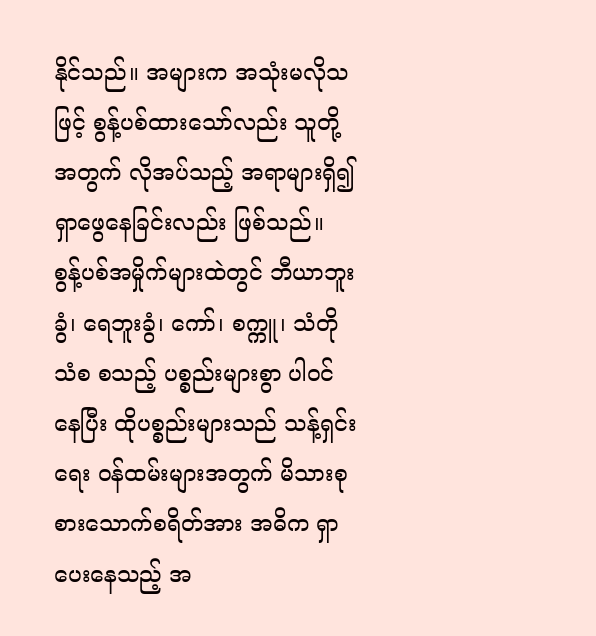နိုင်သည်။ အများက အသုံးမလိုသဖြင့် စွန့်ပစ်ထားသော်လည်း သူတို့အတွက် လိုအပ်သည့် အရာများရှိ၍ ရှာဖွေနေခြင်းလည်း ဖြစ်သည်။ စွန့်ပစ်အမှိုက်များထဲတွင် ဘီယာဘူးခွံ၊ ရေဘူးခွံ၊ ကော်၊ စက္ကူ၊ သံတို သံစ စသည့် ပစ္စည်းများစွာ ပါဝင်နေပြီး ထိုပစ္စည်းများသည် သန့်ရှင်းရေး ဝန်ထမ်းများအတွက် မိသားစု စားသောက်စရိတ်အား အဓိက ရှာပေးနေသည့် အ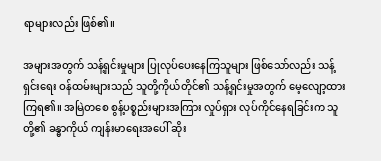ရာများလည်း ဖြစ်၏။

အများအတွက် သန့်ရှင်းမှုများ ပြုလုပ်ပေးနေကြသူများ ဖြစ်သော်လည်း သန့်ရှင်းရေး ဝန်ထမ်းများသည် သူတို့ကိုယ်တိုင်၏ သန့်ရှင်းမှုအတွက် မေ့လျော့ထားကြရ၏။ အမြဲတစေ စွန့်ပစ္စည်းများအကြား လှုပ်ရှား လုပ်ကိုင်နေရခြင်းက သူတို့၏ ခန္ဓာကိုယ် ကျန်းမာရေးအပေါ် ဆိုး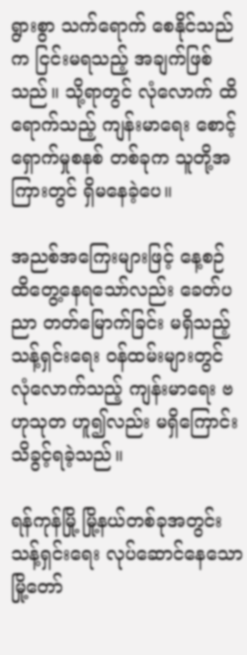ရွားစွာ သက်ရောက် စေနိုင်သည်က ငြင်းမရသည့် အချက်ဖြစ်သည်။ သို့ရာတွင် လုံလောက် ထိရောက်သည့် ကျန်းမာရေး စောင့်ရှောက်မှုစနစ် တစ်ခုက သူတို့အကြားတွင် ရှိမနေခဲ့ပေ။

အညစ်အကြေးများဖြင့် နေ့စဉ်ထိတွေ့နေရသော်လည်း ခေတ်ပညာ တတ်မြောက်ခြင်း မရှိသည့် သန့်ရှင်းရေး ဝန်ထမ်းများတွင် လုံလောက်သည့် ကျန်းမာရေး ဗဟုသုတ ဟူ၍လည်း မရှိကြောင်း သိခွင့်ရခဲ့သည်။

ရန်ကုန်မြို့ မြို့နယ်တစ်ခုအတွင်း သန့်ရှင်းရေး လုပ်ဆောင်နေသော မြို့တော်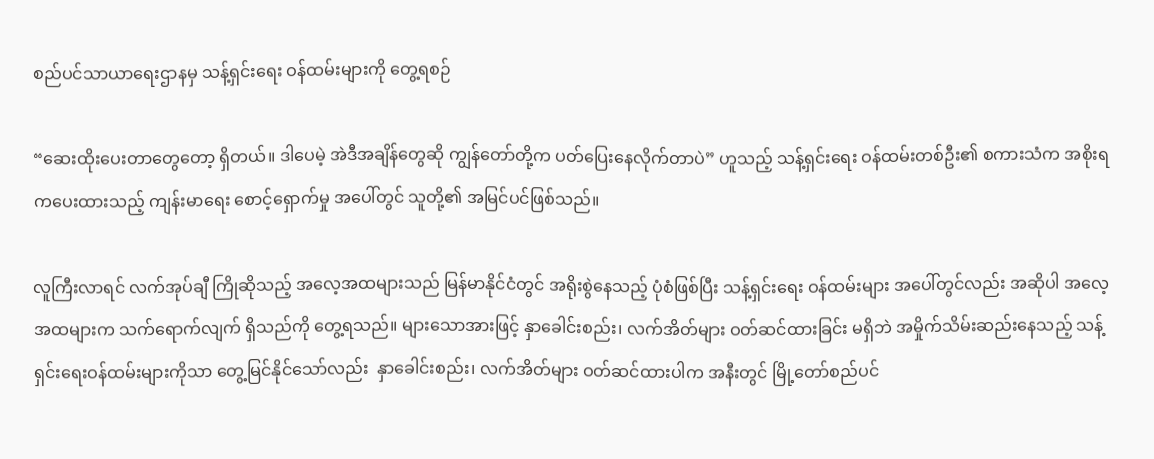စည်ပင်သာယာရေးဌာနမှ သန့်ရှင်းရေး ဝန်ထမ်းများကို တွေ့ရစဉ်

“ဆေးထိုးပေးတာတွေတော့ ရှိတယ်။ ဒါပေမဲ့ အဲဒီအချိန်တွေဆို ကျွန်တော်တို့က ပတ်ပြေးနေလိုက်တာပဲ” ဟူသည့် သန့်ရှင်းရေး ဝန်ထမ်းတစ်ဦး၏ စကားသံက အစိုးရကပေးထားသည့် ကျန်းမာရေး စောင့်ရှောက်မှု အပေါ်တွင် သူတို့၏ အမြင်ပင်ဖြစ်သည်။

လူကြီးလာရင် လက်အုပ်ချီ ကြိုဆိုသည့် အလေ့အထများသည် မြန်မာနိုင်ငံတွင် အရိုးစွဲနေသည့် ပုံစံဖြစ်ပြီး သန့်ရှင်းရေး ဝန်ထမ်းများ အပေါ်တွင်လည်း အဆိုပါ အလေ့အထများက သက်ရောက်လျက် ရှိသည်ကို တွေ့ရသည်။ များသောအားဖြင့် နှာခေါင်းစည်း၊ လက်အိတ်များ ဝတ်ဆင်ထားခြင်း မရှိဘဲ အမှိုက်သိမ်းဆည်းနေသည့် သန့်ရှင်းရေးဝန်ထမ်းများကိုသာ တွေ့မြင်နိုင်သော်လည်း  နှာခေါင်းစည်း၊ လက်အိတ်များ ဝတ်ဆင်ထားပါက အနီးတွင် မြို့တော်စည်ပင်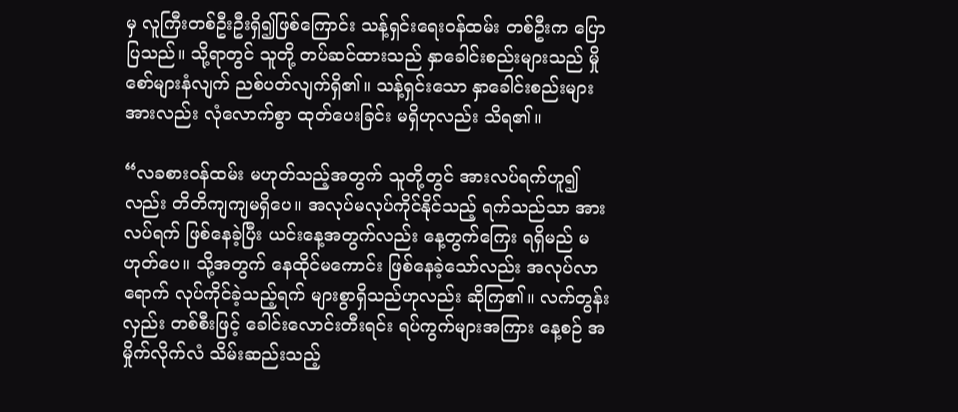မှ လူကြီးတစ်ဦးဦးရှိ၍ဖြစ်ကြောင်း သန့်ရှင်းရေးဝန်ထမ်း တစ်ဦးက ပြောပြသည်။ သို့ရာတွင် သူတို့ တပ်ဆင်ထားသည် နှာခေါင်းစည်းများသည် မှိုစော်များနံလျက် ညစ်ပတ်လျက်ရှိ၏။ သန့်ရှင်းသော နှာခေါင်းစည်းများအားလည်း လုံလောက်စွာ ထုတ်ပေးခြင်း မရှိဟုလည်း သိရ၏။

“လခစားဝန်ထမ်း မဟုတ်သည့်အတွက် သူတို့တွင် အားလပ်ရက်ဟူ၍လည်း တိတိကျကျမရှိပေ။ အလုပ်မလုပ်ကိုင်နိုင်သည့် ရက်သည်သာ အားလပ်ရက် ဖြစ်နေခဲ့ပြီး ယင်းနေ့အတွက်လည်း နေ့တွက်ကြေး ရရှိမည် မဟုတ်ပေ။ သို့အတွက် နေထိုင်မကောင်း ဖြစ်နေခဲ့သော်လည်း အလုပ်လာရောက် လုပ်ကိုင်ခဲ့သည့်ရက် များစွာရှိသည်ဟုလည်း ဆိုကြ၏။ လက်တွန်းလှည်း တစ်စီးဖြင့် ခေါင်းလောင်းတီးရင်း ရပ်ကွက်များအကြား နေ့စဉ် အမှိုက်လိုက်လံ သိမ်းဆည်းသည့်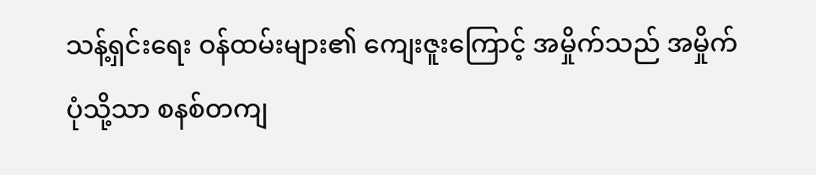သန့်ရှင်းရေး ဝန်ထမ်းများ၏ ကျေးဇူးကြောင့် အမှိုက်သည် အမှိုက်ပုံသို့သာ စနစ်တကျ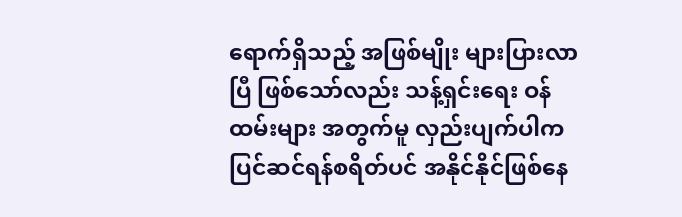ရောက်ရှိသည့် အဖြစ်မျိုး များပြားလာပြီ ဖြစ်သော်လည်း သန့်ရှင်းရေး ဝန်ထမ်းများ အတွက်မူ လှည်းပျက်ပါက ပြင်ဆင်ရန်စရိတ်ပင် အနိုင်နိုင်ဖြစ်နေ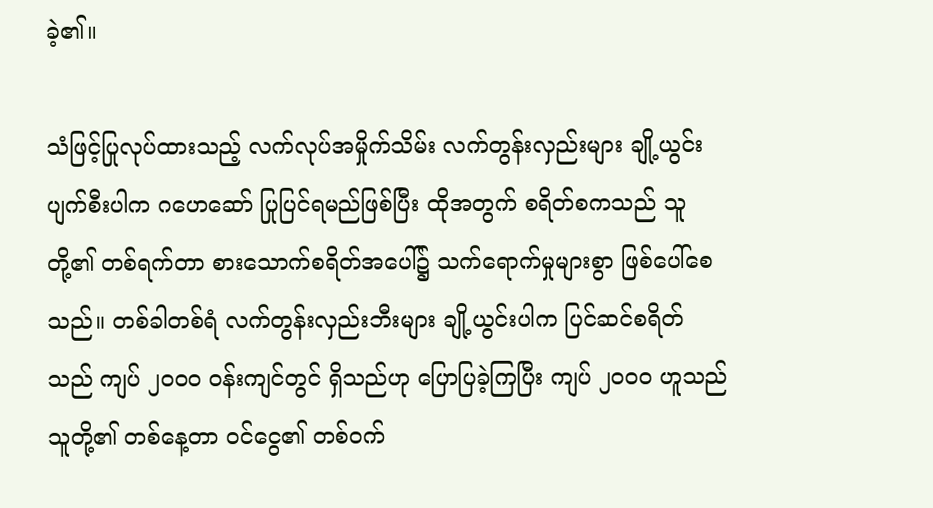ခဲ့၏။

သံဖြင့်ပြုလုပ်ထားသည့် လက်လုပ်အမှိုက်သိမ်း လက်တွန်းလှည်းများ ချို့ယွင်းပျက်စီးပါက ဂဟေဆော် ပြုပြင်ရမည်ဖြစ်ပြီး ထိုအတွက် စရိတ်စကသည် သူတို့၏ တစ်ရက်တာ စားသောက်စရိတ်အပေါ်၌ သက်ရောက်မှုများစွာ ဖြစ်ပေါ်စေသည်။ တစ်ခါတစ်ရံ လက်တွန်းလှည်းဘီးများ ချို့ယွင်းပါက ပြင်ဆင်စရိတ်သည် ကျပ် ၂၀၀၀ ဝန်းကျင်တွင် ရှိသည်ဟု ပြောပြခဲ့ကြပြီး ကျပ် ၂၀၀၀ ဟူသည် သူတို့၏ တစ်နေ့တာ ဝင်ငွေ၏ တစ်ဝက်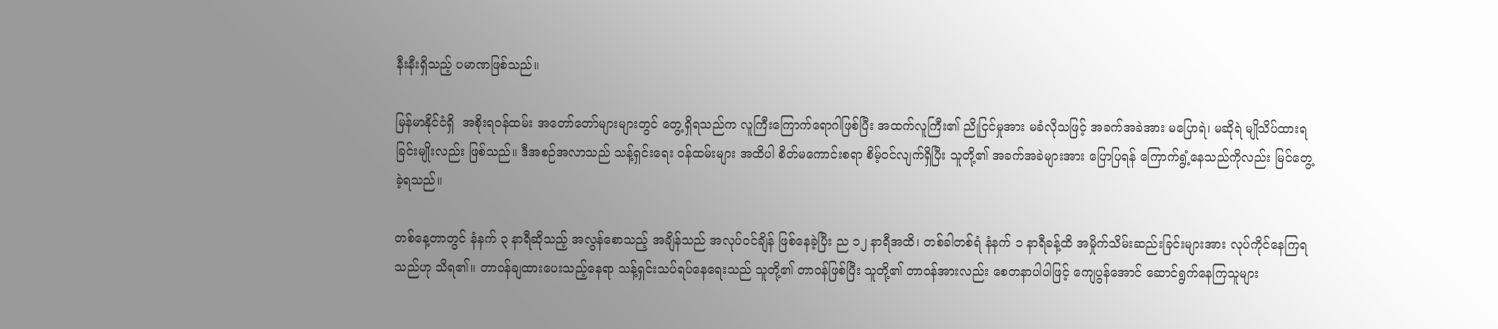နီးနီးရှိသည့် ပမာဏဖြစ်သည်။

မြန်မာနိုင်ငံရှိ  အစိုးရဝန်ထမ်း အတော်တော်များများတွင် တွေ့ရှိရသည်က လူကြီးကြောက်ရောဂါဖြစ်ပြီး အထက်လူကြီး၏ ညိုငြင်မှုအား မခံလိုသဖြင့် အခက်အခဲအား မပြောရဲ၊ မဆိုရဲ မျိုသိပ်ထားရခြင်းမျိုးလည်း ဖြစ်သည်။ ဒီအစဉ်အလာသည် သန့်ရှင်းရေး ဝန်ထမ်းများ အထိပါ စိတ်မကောင်းစရာ စိမ့်ဝင်လျက်ရှိပြီး သူတို့၏ အခက်အခဲများအား ပြောပြရန် ကြောက်ရွံ့နေသည်ကိုလည်း မြင်တွေ့ခဲ့ရသည်။

တစ်နေ့တာတွင် နံနက် ၃ နာရီဆိုသည့် အလွန်စောသည့် အချိန်သည် အလုပ်ဝင်ချိန် ဖြစ်နေခဲ့ပြီး ည ၁၂ နာရီအထိ၊ တစ်ခါတစ်ရံ နံနက် ၁ နာရီခန့်ထိ အမှိုက်သိမ်းဆည်းခြင်းများအား လုပ်ကိုင်နေကြရသည်ဟု သိရ၏။ တာဝန်ချထားပေးသည့်နေရာ သန့်ရှင်းသပ်ရပ်နေရေးသည် သူတို့၏ တာဝန်ဖြစ်ပြီး သူတို့၏ တာဝန်အားလည်း စေတနာပါပါဖြင့် ကျေပွန်အောင် ဆောင်ရွက်နေကြသူများ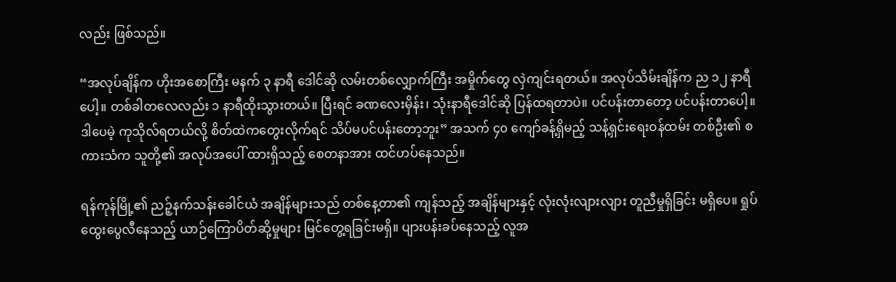လည်း ဖြစ်သည်။

“အလုပ်ချိန်က ဟိုးအစောကြီး မနက် ၃ နာရီ ဒေါင်ဆို လမ်းတစ်လျှောက်ကြီး အမှိုက်တွေ လှဲကျင်းရတယ်။ အလုပ်သိမ်းချိန်က ည ၁၂ နာရီပေါ့။ တစ်ခါတလေလည်း ၁ နာရီထိုးသွားတယ်။ ပြီးရင် ခဏလေးမှိန်း၊ သုံးနာရီဒေါင်ဆို ပြန်ထရတာပဲ။ ပင်ပန်းတာတော့ ပင်ပန်းတာပေါ့။ ဒါပေမဲ့ ကုသိုလ်ရတယ်လို့ စိတ်ထဲကတွေးလိုက်ရင် သိပ်မပင်ပန်းတော့ဘူး” အသက် ၄၀ ကျော်ခန့်ရှိမည့် သန့်ရှင်းရေးဝန်ထမ်း တစ်ဦး၏ စကားသံက သူတို့၏ အလုပ်အပေါ် ထားရှိသည့် စေတနာအား ထင်ဟပ်နေသည်။

ရန်ကုန်မြို့၏ ညဉ့်နက်သန်းခေါင်ယံ အချိန်များသည် တစ်နေ့တာ၏ ကျန်သည့် အချိန်များနှင့် လုံးလုံးလျားလျား တူညီမှုရှိခြင်း မရှိပေ။ ရှုပ်ထွေးပွေလီနေသည့် ယာဉ်ကြောပိတ်ဆို့မှုများ မြင်တွေ့ရခြင်းမရှိ။ ပျားပန်းခပ်နေသည့် လူအ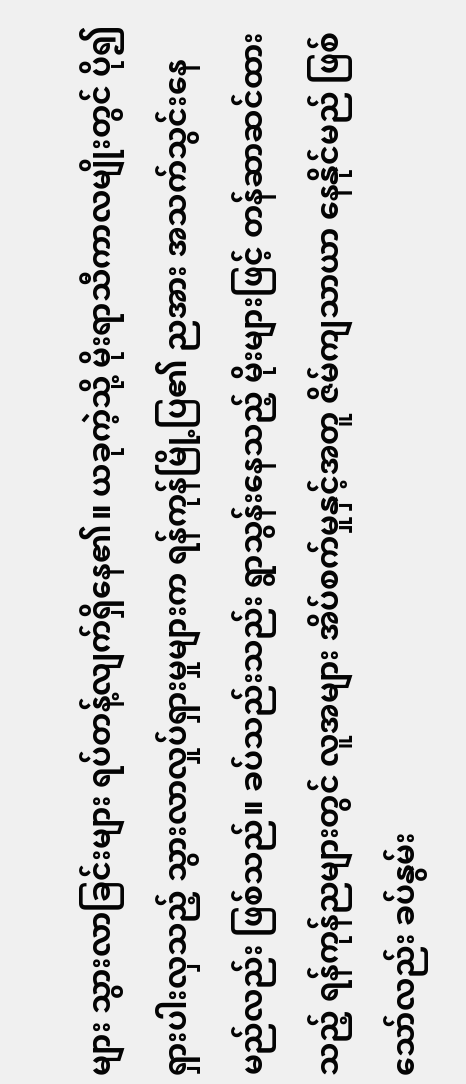များ သွားလာခြင်းများ ရပ်တန့်လျက်ရှိနေ၏။ ယခုကဲ့သို့ မိုးရာသီကာလမျိုးတွင် ပို၍ရှားပါးလှသည့် သွားလာလှုပ်ရှားမှုများက ရန်ကုန်မြို့ပြ၏ ညအား အသက်သွင်းနေမည်လည်း ဖြစ်သည်။ ခပ်သည်းသည်း ရွာသွန်းနေသည့် မိုးများဖြင့် တန်ဆာဆင်ထားသည့် ရန်ကုန်ညများတွင် လူအများ အိပ်စက်မှုနှင့်အတူ ဇိမ်ကျသာယာ နေနိုင်မည် ဖြစ်သော်လည်း ခပ်နွမ်း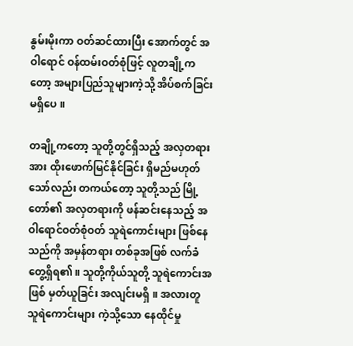နွမ်းမိုးကာ ဝတ်ဆင်ထားပြီး အောက်တွင် အဝါရောင် ဝန်ထမ်းဝတ်စုံဖြင့် လူတချို့ကတော့ အများပြည်သူများကဲ့သို့ အိပ်စက်ခြင်းမရှိပေ။

တချို့ကတော့ သူတို့တွင်ရှိသည့် အလှတရားအား ထိုးဖောက်မြင်နိုင်ခြင်း ရှိမည်မဟုတ်သော်လည်း တကယ်တော့ သူတို့သည် မြို့တော်၏ အလှတရားကို ဖန်ဆင်းနေသည့် အဝါရောင်ဝတ်စုံဝတ် သူရဲကောင်းများ ဖြစ်နေသည်ကို အမှန်တရား တစ်ခုအဖြစ် လက်ခံတွေ့ရှိရ၏။ သူတို့ကိုယ်သူတို့ သူရဲကောင်းအဖြစ် မှတ်ယူခြင်း အလျင်းမရှိ။ အလားတူ သူရဲကောင်းများ ကဲ့သို့သော နေထိုင်မှု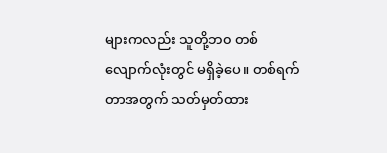များကလည်း သူတို့ဘ၀ တစ်လျောက်လုံးတွင် မရှိခဲ့ပေ။ တစ်ရက်တာအတွက် သတ်မှတ်ထား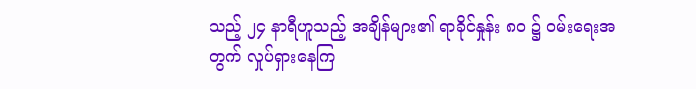သည့် ၂၄ နာရီဟူသည့် အချိန်များ၏ ရာခိုင်နှုန်း ၈၀ ၌ ဝမ်းရေးအတွက် လှုပ်ရှားနေကြ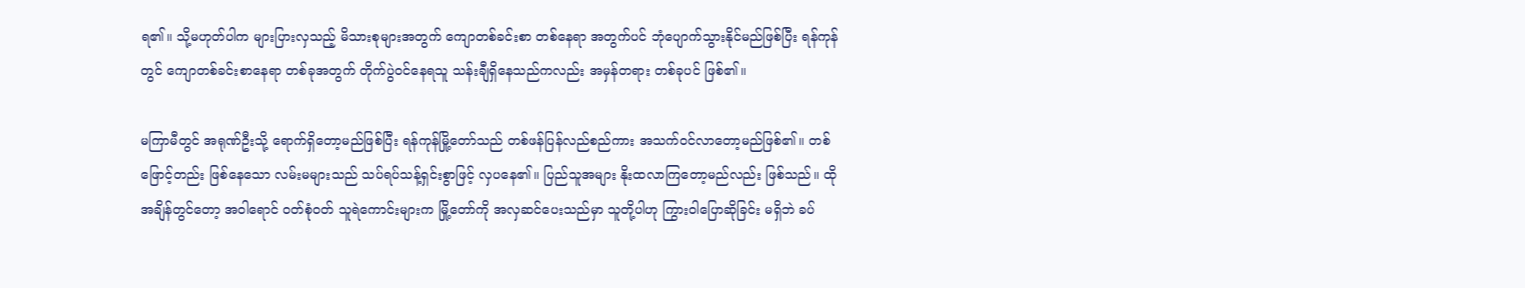ရ၏။ သို့မဟုတ်ပါက များပြားလှသည့် မိသားစုများအတွက် ကျောတစ်ခင်းစာ တစ်နေရာ အတွက်ပင် ဘုံပျောက်သွားနိုင်မည်ဖြစ်ပြီး ရန်ကုန်တွင် ကျောတစ်ခင်းစာနေရာ တစ်ခုအတွက် တိုက်ပွဲဝင်နေရသူ သန်းချီရှိနေသည်ကလည်း အမှန်တရား တစ်ခုပင် ဖြစ်၏။

မကြာမီတွင် အရုဏ်ဦးသို့ ရောက်ရှိတော့မည်ဖြစ်ပြီး ရန်ကုန်မြို့တော်သည် တစ်ဖန်ပြန်လည်စည်ကား အသက်ဝင်လာတော့မည်ဖြစ်၏။ တစ်ဖြောင့်တည်း ဖြစ်နေသော လမ်းမများသည် သပ်ရပ်သန့်ရှင်းစွာဖြင့် လှပနေ၏။ ပြည်သူအများ နိုးထလာကြတော့မည်လည်း ဖြစ်သည်။ ထိုအချိန်တွင်တော့ အဝါရောင် ဝတ်စုံဝတ် သူရဲကောင်းများက မြို့တော်ကို အလှဆင်ပေးသည်မှာ သူတို့ပါဟု ကြွားဝါပြောဆိုခြင်း မရှိဘဲ ခပ်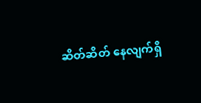ဆိတ်ဆိတ် နေလျက်ရှိ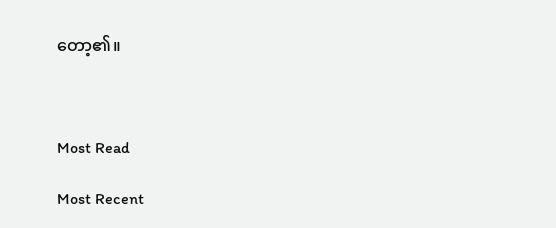တော့၏။



Most Read

Most Recent